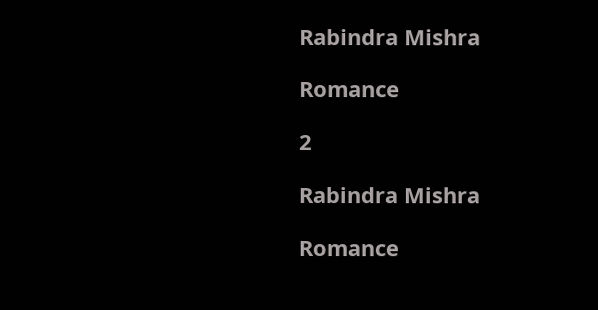Rabindra Mishra

Romance

2

Rabindra Mishra

Romance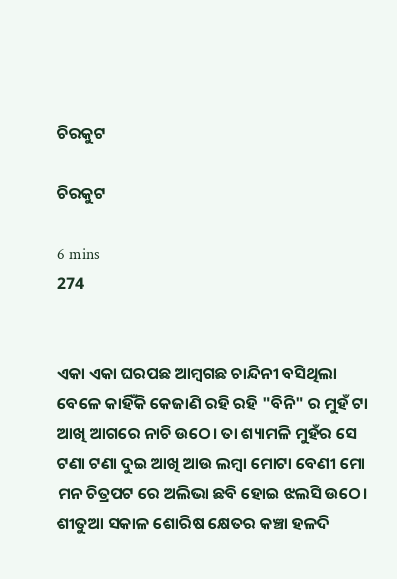ଚିରକୁଟ

ଚିରକୁଟ

6 mins
274


ଏକା ଏକା ଘରପଛ ଆମ୍ବଗଛ ଚାନ୍ଦିନୀ ବସିଥିଲା ବେଳେ କାହିଁକି କେଜାଣି ରହି ରହି "ବିନି" ର ମୁହଁ ଟା ଆଖି ଆଗରେ ନାଚି ଉଠେ। ତା ଶ୍ୟାମଳି ମୁହଁର ସେ ଟଣା ଟଣା ଦୁଇ ଆଖି ଆଉ ଲମ୍ବା ମୋଟା ବେଣୀ ମୋ ମନ ଚିତ୍ରପଟ ରେ ଅଲିଭା ଛବି ହୋଇ ଝଲସି ଉଠେ। ଶୀତୁଆ ସକାଳ ଶୋରିଷ କ୍ଷେତର କଞ୍ଚା ହଳଦି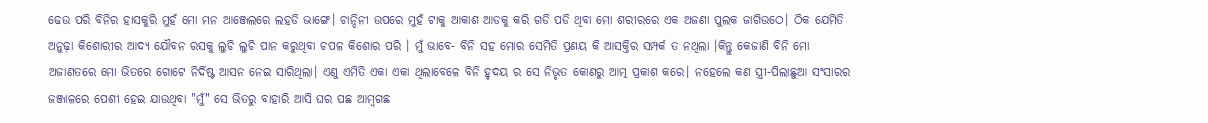ଢେଉ ପରି ବିନିର ହାସକୁରି ମୁହଁ ମୋ ମନ ଆଞ୍ଜେଲରେ ଲହଡି ଭାଙ୍ଗେ। ଚାନ୍ଦିନୀ ଉପରେ ମୁହଁ ଟାକୁ ଆକାଶ ଆଡକୁ କରି ଗଡି ପଡି ଥିବା ମୋ ଶରୀରରେ ଏକ ଅଜଣା ପୁଲକ ଜାଗିଉଠେ। ଠିକ ଯେମିତି ଅନୁଢ଼ା କିଶୋରୀର ଆଦ୍ୟ ଯୌବନ ରସକୁ ଲୁଚି ଲୁଚି ପାନ କରୁଥିବା ଚପଳ କିଶୋର ପରି । ମୁଁ ଭାବେ- ବିନି ସହ ମୋର ସେମିତି ପ୍ରଣୟ କି ଆସକ୍ତିର ସମ୍ପର୍କ ତ ନଥିଲା ।କିନ୍ତୁ କେଜାଣି ବିନି ମୋ ଅଜାଣତରେ ମୋ ଭିତରେ ଗୋଟେ ନିର୍ଦିଷ୍ଟ ଆସନ ନେଇ ସାରିଥିଲା। ଏଣୁ ଏମିତି ଏକା ଏକା ଥିଲାବେଳେ ବିନି ହୃଦୟ ର ସେ ନିଭୃତ କୋଣରୁ ଆତ୍ମ ପ୍ରକାଶ କରେ। ନହେଲେ କଣ ସ୍ତ୍ରୀ-ପିଲାଛୁଆ ସଂସାରର ଜଞ୍ଜାଳରେ ପେଶୀ ହେଇ ଯାଉଥିବା "ମୁଁ" ସେ ଭିତରୁ ବାହାରି ଆସି ଘର ପଛ ଆମ୍ବଗଛ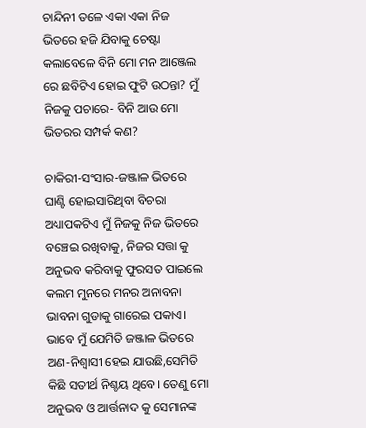ଚାନ୍ଦିନୀ ତଳେ ଏକା ଏକା ନିଜ ଭିତରେ ହଜି ଯିବାକୁ ଚେଷ୍ଟା କଲାବେଳେ ବିନି ମୋ ମନ ଆଞ୍ଜେଲ ରେ ଛବିଟିଏ ହୋଇ ଫୁଟି ଉଠନ୍ତା? ମୁଁ ନିଜକୁ ପଚାରେ- ବିନି ଆଉ ମୋ ଭିତରର ସମ୍ପର୍କ କଣ?

ଚାକିରୀ-ସଂସାର-ଜଞ୍ଜାଳ ଭିତରେ ଘାଣ୍ଟି ହୋଇସାରିଥିବା ବିଚରା ଅଧ୍ୟାପକଟିଏ ମୁଁ ନିଜକୁ ନିଜ ଭିତରେ ବଞ୍ଚେଇ ରଖିବାକୁ, ନିଜର ସତ୍ତା କୁ ଅନୁଭବ କରିବାକୁ ଫୁରସତ ପାଇଲେ କଲମ ମୁନରେ ମନର ଅନାବନା ଭାବନା ଗୁଡାକୁ ଗାରେଇ ପକାଏ। ଭାବେ ମୁଁ ଯେମିତି ଜଞ୍ଜାଳ ଭିତରେ ଅଣ-ନିଶ୍ୱାସୀ ହେଇ ଯାଉଛି,ସେମିତି କିଛି ସତୀର୍ଥ ନିଶ୍ଚୟ ଥିବେ। ତେଣୁ ମୋ ଅନୁଭବ ଓ ଆର୍ତ୍ତନାଦ କୁ ସେମାନଙ୍କ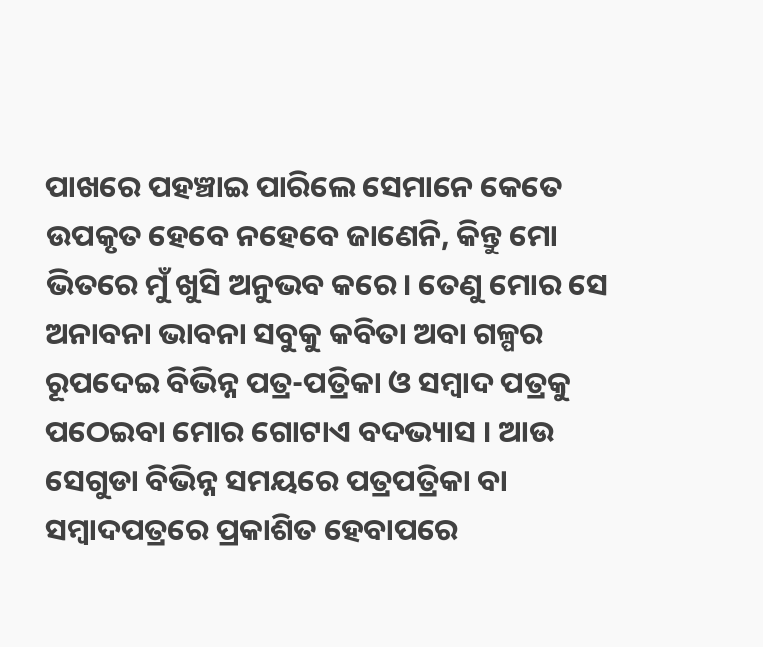ପାଖରେ ପହଞ୍ଚାଇ ପାରିଲେ ସେମାନେ କେତେ ଉପକୃତ ହେବେ ନହେବେ ଜାଣେନି, କିନ୍ତୁ ମୋ ଭିତରେ ମୁଁ ଖୁସି ଅନୁଭବ କରେ। ତେଣୁ ମୋର ସେ ଅନାବନା ଭାବନା ସବୁକୁ କବିତା ଅବା ଗଳ୍ପର ରୂପଦେଇ ବିଭିନ୍ନ ପତ୍ର-ପତ୍ରିକା ଓ ସମ୍ବାଦ ପତ୍ରକୁ ପଠେଇବା ମୋର ଗୋଟାଏ ବଦଭ୍ୟାସ । ଆଉ ସେଗୁଡା ବିଭିନ୍ନ ସମୟରେ ପତ୍ରପତ୍ରିକା ବା ସମ୍ବାଦପତ୍ରରେ ପ୍ରକାଶିତ ହେବାପରେ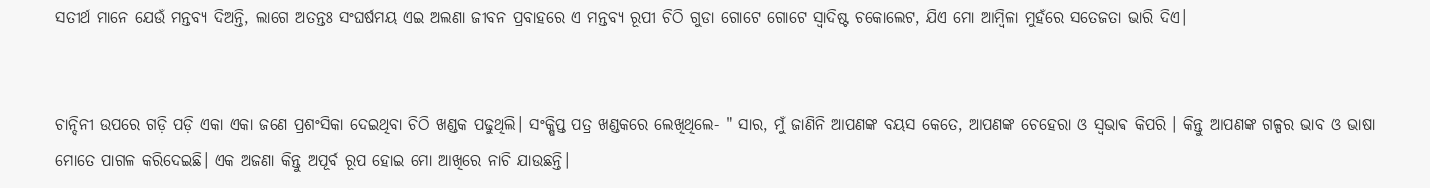ସତୀର୍ଥ ମାନେ ଯେଉଁ ମନ୍ତବ୍ୟ ଦିଅନ୍ତି, ଲାଗେ ଅତନ୍ତଃ ସଂଘର୍ଷମୟ ଏଇ ଅଲଣା ଜୀବନ ପ୍ରବାହରେ ଏ ମନ୍ତବ୍ୟ ରୂପୀ ଚିଠି ଗୁଡା ଗୋଟେ ଗୋଟେ ସ୍ୱାଦିଷ୍ଟ ଚକୋଲେଟ, ଯିଏ ମୋ ଆମ୍ବିଳା ମୁହଁରେ ସତେଜତା ଭାରି ଦିଏ।


ଚାନ୍ଦିନୀ ଉପରେ ଗଡ଼ି ପଡ଼ି ଏକା ଏକା ଜଣେ ପ୍ରଶଂସିକା ଦେଇଥିବା ଚିଠି ଖଣ୍ଡକ ପଢୁଥିଲି। ସଂକ୍ଷିପ୍ତ ପତ୍ର ଖଣ୍ଡକରେ ଲେଖିଥିଲେ- " ସାର, ମୁଁ ଜାଣିନି ଆପଣଙ୍କ ବୟସ କେତେ, ଆପଣଙ୍କ ଚେହେରା ଓ ସ୍ଵଭାଵ କିପରି । କିନ୍ତୁ ଆପଣଙ୍କ ଗଳ୍ପର ଭାବ ଓ ଭାଷା ମୋତେ ପାଗଳ କରିଦେଇଛି। ଏକ ଅଜଣା କିନ୍ତୁ ଅପୂର୍ବ ରୂପ ହୋଇ ମୋ ଆଖିରେ ନାଚି ଯାଉଛନ୍ତି।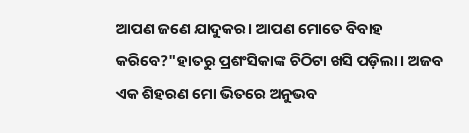ଆପଣ ଜଣେ ଯାଦୁକର। ଆପଣ ମୋତେ ବିବାହ କରିବେ?"ହାତରୁ ପ୍ରଶଂସିକାଙ୍କ ଚିଠିଟା ଖସି ପଡ଼ିଲା। ଅଜବ ଏକ ଶିହରଣ ମୋ ଭିତରେ ଅନୁଭବ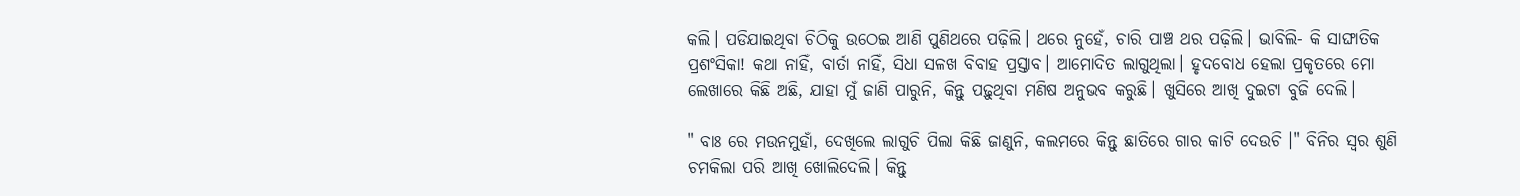କଲି। ପଡିଯାଇଥିବା ଚିଠିକୁ ଉଠେଇ ଆଣି ପୁଣିଥରେ ପଢ଼ିଲି। ଥରେ ନୁହେଁ, ଚାରି ପାଞ୍ଚ ଥର ପଢ଼ିଲି। ଭାବିଲି- କି ସାଙ୍ଘାତିକ ପ୍ରଶଂସିକା! କଥା ନାହିଁ, ବାର୍ତା ନାହିଁ, ସିଧା ସଳଖ ବିବାହ ପ୍ରସ୍ତାବ। ଆମୋଦିତ ଲାଗୁଥିଲା। ହୃଦବୋଧ ହେଲା ପ୍ରକୃତରେ ମୋ ଲେଖାରେ କିଛି ଅଛି, ଯାହା ମୁଁ ଜାଣି ପାରୁନି, କିନ୍ତୁ ପଢ଼ୁଥିବା ମଣିଷ ଅନୁଭବ କରୁଛି। ଖୁସିରେ ଆଖି ଦୁଇଟା ବୁଜି ଦେଲି।

" ବାଃ ରେ ମଉନମୁହାଁ, ଦେଖିଲେ ଲାଗୁଚି ପିଲା କିଛି ଜାଣୁନି, କଲମରେ କିନ୍ତୁ ଛାତିରେ ଗାର କାଟି ଦେଉଚି ।" ବିନିର ସ୍ୱର ଶୁଣି ଚମକିଲା ପରି ଆଖି ଖୋଲିଦେଲି। କିନ୍ତୁ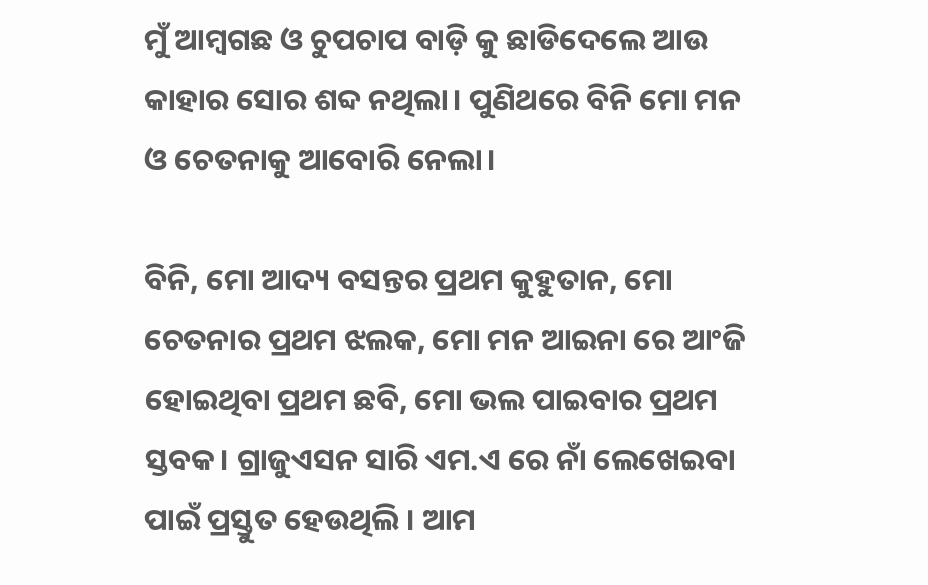ମୁଁ ଆମ୍ବଗଛ ଓ ଚୁପଚାପ ବାଡ଼ି କୁ ଛାଡିଦେଲେ ଆଉ କାହାର ସୋର ଶବ୍ଦ ନଥିଲା। ପୁଣିଥରେ ବିନି ମୋ ମନ ଓ ଚେତନାକୁ ଆବୋରି ନେଲା।

ବିନି, ମୋ ଆଦ୍ୟ ବସନ୍ତର ପ୍ରଥମ କୁହୁତାନ, ମୋ ଚେତନାର ପ୍ରଥମ ଝଲକ, ମୋ ମନ ଆଇନା ରେ ଆଂଜି ହୋଇଥିବା ପ୍ରଥମ ଛବି, ମୋ ଭଲ ପାଇବାର ପ୍ରଥମ ସ୍ତବକ। ଗ୍ରାଜୁଏସନ ସାରି ଏମ.ଏ ରେ ନାଁ ଲେଖେଇବା ପାଇଁ ପ୍ରସ୍ତୁତ ହେଉଥିଲି । ଆମ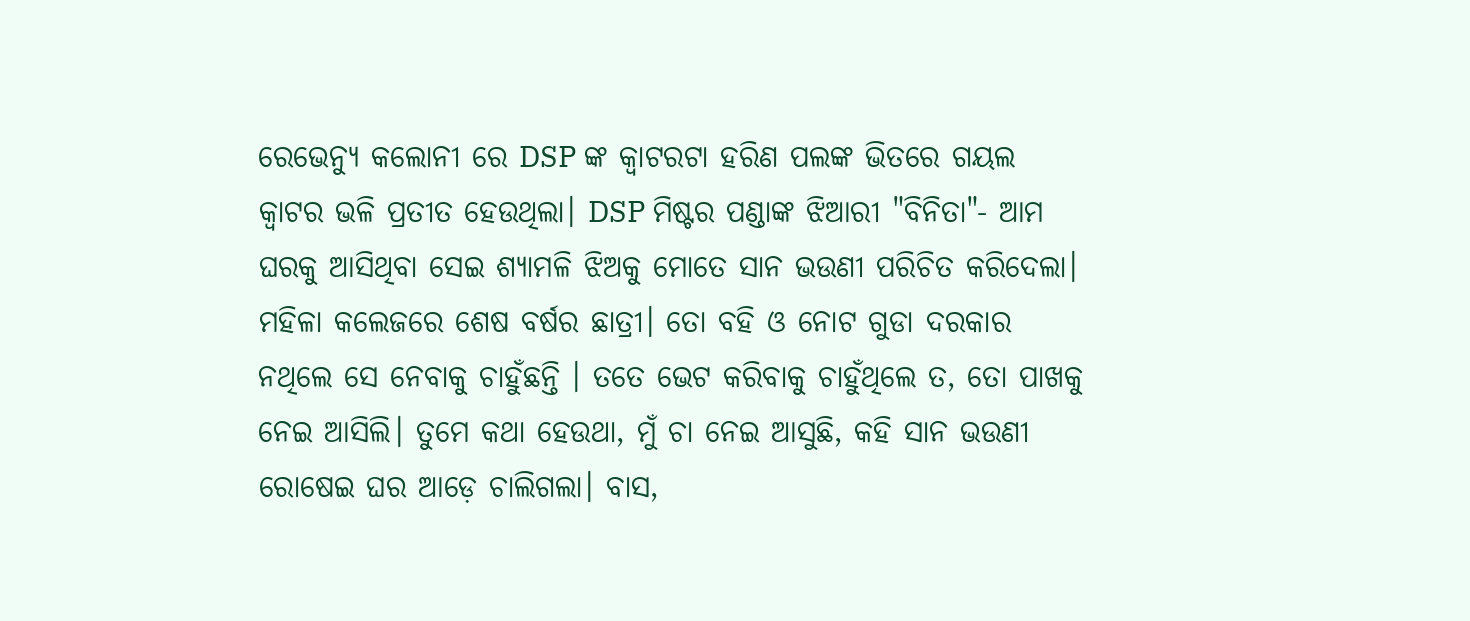ରେଭେନ୍ୟୁ କଲୋନୀ ରେ DSP ଙ୍କ କ୍ୱାଟରଟା ହରିଣ ପଲଙ୍କ ଭିତରେ ଗୟଲ କ୍ୱାଟର ଭଳି ପ୍ରତୀତ ହେଉଥିଲା। DSP ମିଷ୍ଟର ପଣ୍ଡାଙ୍କ ଝିଆରୀ "ବିନିତା"- ଆମ ଘରକୁ ଆସିଥିବା ସେଇ ଶ୍ୟାମଳି ଝିଅକୁ ମୋତେ ସାନ ଭଉଣୀ ପରିଚିତ କରିଦେଲା। ମହିଳା କଲେଜରେ ଶେଷ ବର୍ଷର ଛାତ୍ରୀ। ତୋ ବହି ଓ ନୋଟ ଗୁଡା ଦରକାର ନଥିଲେ ସେ ନେବାକୁ ଚାହୁଁଛନ୍ତି । ତତେ ଭେଟ କରିବାକୁ ଚାହୁଁଥିଲେ ତ, ତୋ ପାଖକୁ ନେଇ ଆସିଲି। ତୁମେ କଥା ହେଉଥା, ମୁଁ ଚା ନେଇ ଆସୁଛି, କହି ସାନ ଭଉଣୀ ରୋଷେଇ ଘର ଆଡ଼େ ଚାଲିଗଲା। ବାସ,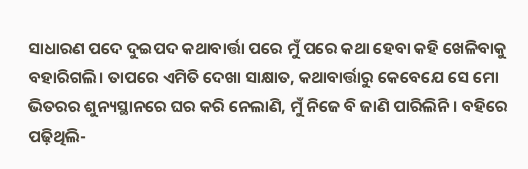ସାଧାରଣ ପଦେ ଦୁଇପଦ କଥାବାର୍ତ୍ତା ପରେ ମୁଁ ପରେ କଥା ହେବା କହି ଖେଳିବାକୁ ବହାରିଗଲି। ତାପରେ ଏମିତି ଦେଖା ସାକ୍ଷାତ, କଥାବାର୍ତ୍ତାରୁ କେବେଯେ ସେ ମୋ ଭିତରର ଶୁନ୍ୟସ୍ଥାନରେ ଘର କରି ନେଲାଣି, ମୁଁ ନିଜେ ବି ଜାଣି ପାରିଲିନି। ବହିରେ ପଢ଼ିଥିଲି-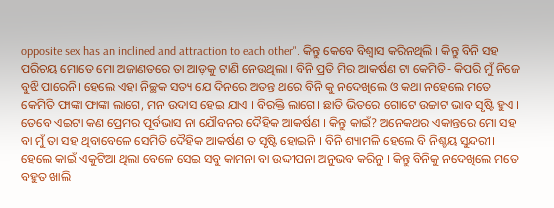opposite sex has an inclined and attraction to each other". କିନ୍ତୁ କେବେ ବିଶ୍ୱାସ କରିନଥିଲି । କିନ୍ତୁ ବିନି ସହ ପରିଚୟ ମୋତେ ମୋ ଅଜାଣତରେ ତା ଆଡ଼କୁ ଟାଣି ନେଉଥିଲା । ବିନି ପ୍ରତି ମିର ଆକର୍ଷଣ ଟା କେମିତି- କିପରି ମୁଁ ନିଜେ ବୁଝି ପାରେନି। ହେଲେ ଏହା ନିଚ୍ଛକ ସତ୍ୟ ଯେ ଦିନରେ ଅତନ୍ତ ଥରେ ବିନି କୁ ନଦେଖିଲେ ଓ କଥା ନହେଲେ ମତେ କେମିତି ଫାଙ୍କା ଫାଙ୍କା ଲାଗେ, ମନ ଉଦାସ ହେଇ ଯାଏ । ବିରକ୍ତି ଲାଗେ। ଛାତି ଭିତରେ ଗୋଟେ ଉଚ୍ଚାଟ ଭାବ ସୃଷ୍ଟି ହୁଏ । ତେବେ ଏଇଟା କଣ ପ୍ରେମର ପୂର୍ବଭାସ ନା ଯୌବନର ଦୈହିକ ଆକର୍ଷଣ । କିନ୍ତୁ କାଇଁ? ଅନେକଥର ଏକାନ୍ତରେ ମୋ ସହ ବା ମୁଁ ତା ସହ ଥିବାବେଳେ ସେମିତି ଦୈହିକ ଆକର୍ଷଣ ତ ସୃଷ୍ଟି ହୋଇନି । ବିନି ଶ୍ୟାମଳି ହେଲେ ବି ନିଶ୍ଚୟ ସୁନ୍ଦରୀ। ହେଲେ କାଇଁ ଏକୁଟିଆ ଥିଲା ବେଳେ ସେଇ ସବୁ କାମନା ବା ଉଦ୍ଦୀପନା ଅନୁଭବ କରିନୁ । କିନ୍ତୁ ବିନିକୁ ନଦେଖିଲେ ମତେ ବହୁତ ଖାଲି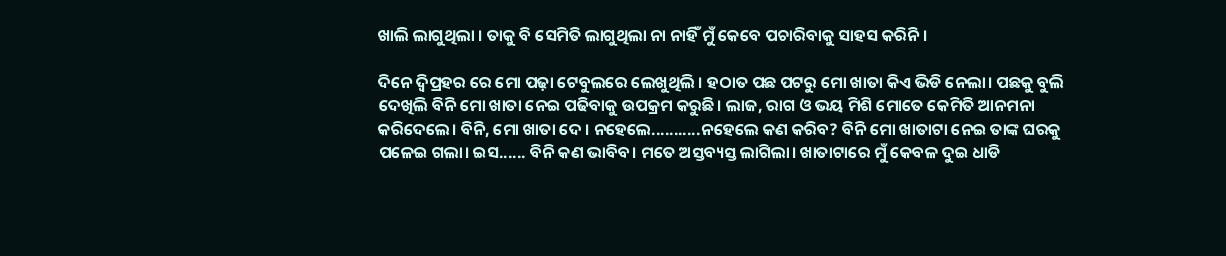ଖାଲି ଲାଗୁଥିଲା । ତାକୁ ବି ସେମିତି ଲାଗୁଥିଲା ନା ନାହିଁ ମୁଁ କେବେ ପଚାରିବାକୁ ସାହସ କରିନି।

ଦିନେ ଦ୍ୱିପ୍ରହର ରେ ମୋ ପଢ଼ା ଟେବୁଲରେ ଲେଖୁଥିଲି । ହଠାତ ପଛ ପଟରୁ ମୋ ଖାତା କିଏ ଭିଡି ନେଲା। ପଛକୁ ବୁଲି ଦେଖିଲି ବିନି ମୋ ଖାତା ନେଇ ପଢିବାକୁ ଉପକ୍ରମ କରୁଛି। ଲାଜ, ରାଗ ଓ ଭୟ ମିଶି ମୋତେ କେମିତି ଆନମନା କରିଦେଲେ। ବିନି, ମୋ ଖାତା ଦେ । ନହେଲେ...........ନହେଲେ କଣ କରିବ? ବିନି ମୋ ଖାତାଟା ନେଇ ତାଙ୍କ ଘରକୁ ପଳେଇ ଗଲା। ଇସ...... ବିନି କଣ ଭାବିବ। ମତେ ଅସ୍ତବ୍ୟସ୍ତ ଲାଗିଲା। ଖାତାଟାରେ ମୁଁ କେବଳ ଦୁଇ ଧାଡି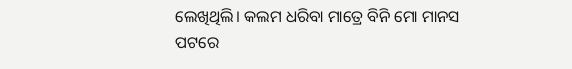ଲେଖିଥିଲି। କଲମ ଧରିବା ମାତ୍ରେ ବିନି ମୋ ମାନସ ପଟରେ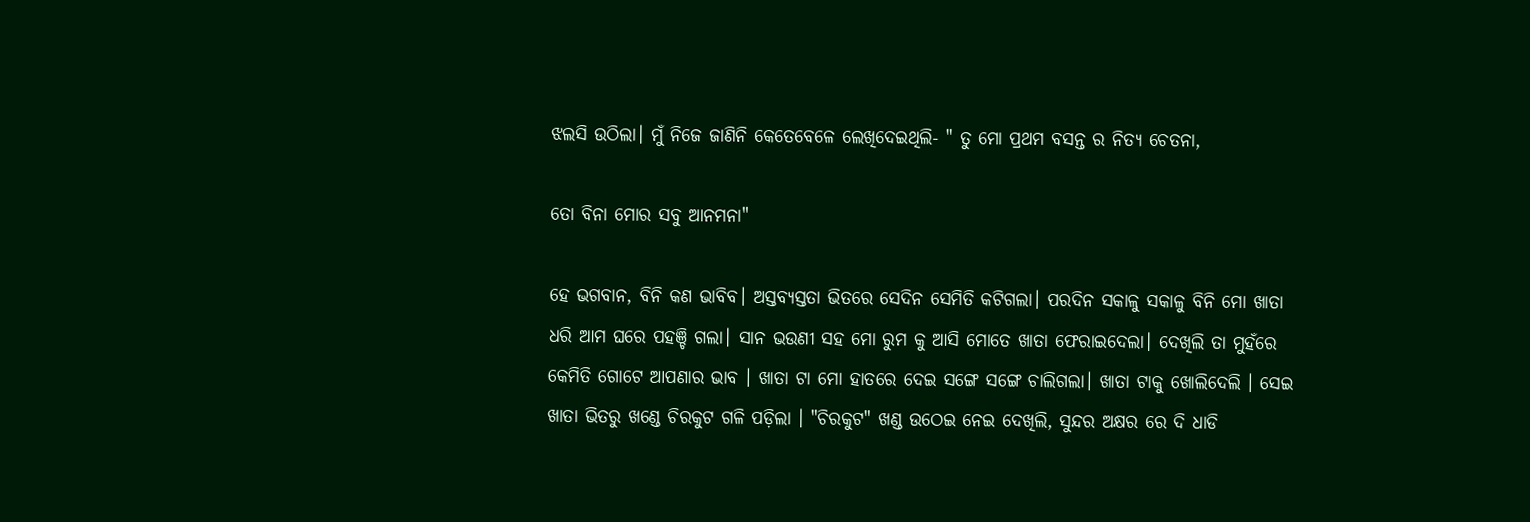ଝଲସି ଉଠିଲା। ମୁଁ ନିଜେ ଜାଣିନି କେତେବେଳେ ଲେଖିଦେଇଥିଲି- " ତୁ ମୋ ପ୍ରଥମ ବସନ୍ତ ର ନିତ୍ୟ ଚେତନା,

ତୋ ବିନା ମୋର ସବୁ ଆନମନା"

ହେ ଭଗବାନ, ବିନି କଣ ଭାବିବ। ଅସ୍ତବ୍ୟସ୍ତତା ଭିତରେ ସେଦିନ ସେମିତି କଟିଗଲା। ପରଦିନ ସକାଳୁ ସକାଳୁ ବିନି ମୋ ଖାତା ଧରି ଆମ ଘରେ ପହଞ୍ଚି ଗଲା। ସାନ ଭଉଣୀ ସହ ମୋ ରୁମ କୁ ଆସି ମୋତେ ଖାତା ଫେରାଇଦେଲା। ଦେଖିଲି ତା ମୁହଁରେ କେମିତି ଗୋଟେ ଆପଣାର ଭାବ । ଖାତା ଟା ମୋ ହାତରେ ଦେଇ ସଙ୍ଗେ ସଙ୍ଗେ ଚାଲିଗଲା। ଖାତା ଟାକୁ ଖୋଲିଦେଲି । ସେଇ ଖାତା ଭିତରୁ ଖଣ୍ଡେ ଚିରକୁଟ ଗଳି ପଡ଼ିଲା । "ଚିରକୁଟ" ଖଣ୍ଡ ଉଠେଇ ନେଇ ଦେଖିଲି, ସୁନ୍ଦର ଅକ୍ଷର ରେ ଦି ଧାଡି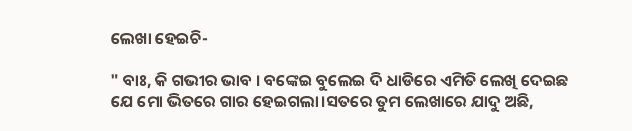ଲେଖା ହେଇଚି-

" ବାଃ, କି ଗଭୀର ଭାବ । ବଙ୍କେଇ ବୁଲେଇ ଦି ଧାଡିରେ ଏମିତି ଲେଖି ଦେଇଛ ଯେ ମୋ ଭିତରେ ଗାର ହେଇଗଲା।ସତରେ ତୁମ ଲେଖାରେ ଯାଦୁ ଅଛି,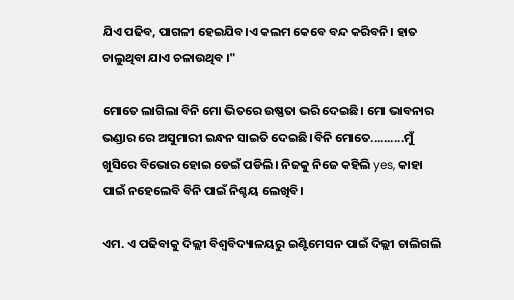ଯିଏ ପଢିବ, ପାଗଳୀ ହେଇଯିବ।ଏ କଲମ କେବେ ବନ୍ଦ କରିବନି। ହାତ ଚାଲୁଥିବା ଯାଏ ଚଳାଉଥିବ ।"

ମୋତେ ଲାଗିଲା ବିନି ମୋ ଭିତରେ ଉଷ୍ଣତା ଭରି ଦେଇଛି। ମୋ ଭାବନାର ଭଣ୍ଡାର ରେ ଅସୁମାରୀ ଇନ୍ଧନ ସାଇତି ଦେଇଛି।ବିନି ମୋତେ..........ମୁଁ ଖୁସିରେ ବିଭୋର ହୋଇ ଡେଇଁ ପଡିଲି। ନିଜକୁ ନିଜେ କହିଲି yes, କାହା ପାଇଁ ନହେଲେବି ବିନି ପାଇଁ ନିଶ୍ଚୟ ଲେଖିବି।

ଏମ. ଏ ପଢିବାକୁ ଦିଲ୍ଲୀ ବିଶ୍ଵବିଦ୍ୟାଳୟରୁ ଇଣ୍ଟିମେସନ ପାଇଁ ଦିଲ୍ଲୀ ଚାଲିଗଲି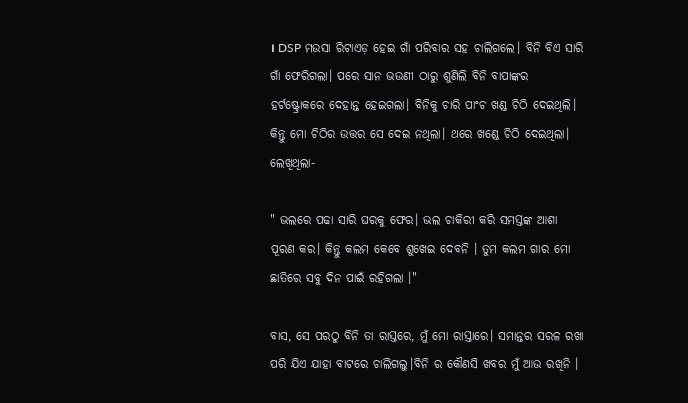। DSP ମଉସା ରିଟାଏଡ଼ ହେଇ ଗାଁ ପରିବାର ସହ ଚାଲିଗଲେ। ବିନି ବିଏ ସାରି ଗାଁ ଫେରିଗଲା। ପରେ ସାନ ଭଉଣୀ ଠାରୁ ଶୁଣିଲି ବିନି ବାପାଙ୍କର ହର୍ଟଷ୍ଟ୍ରୋକରେ ଦେହାନ୍ତ ହେଇଗଲା। ବିନିକୁ ଚାରି ପାଂଚ ଖଣ୍ଡ ଚିଠି ଦେଇଥିଲି। କିନ୍ତୁ ମୋ ଚିଠିର ଉତ୍ତର ସେ ଦେଇ ନଥିଲା। ଥରେ ଖଣ୍ଡେ ଚିଠି ଦେଇଥିଲା। ଲେଖିଥିଲା-

" ଭଲରେ ପଢା ସାରି ଘରକୁ ଫେର। ଭଲ ଚାକିରୀ କରି ସମସ୍ତଙ୍କ ଆଶା ପୂରଣ କର। କିନ୍ତୁ କଲମ କେବେ ଶୁଖେଇ ଦେବନି । ତୁମ କଲମ ଗାର ମୋ ଛାତିରେ ସବୁ ଦିନ ପାଇଁ ରହିଗଲା ।"

ବାସ, ସେ ପରଠୁ ବିନି ତା ରାସ୍ତରେ, ମୁଁ ମୋ ରାସ୍ତାରେ। ସମାନ୍ତର ସରଳ ରଖା ପରି ଯିଏ ଯାହା ବାଟରେ ଚାଲିଗଲୁ।ବିନି ର କୌଣସି ଖବର ମୁଁ ଆଉ ରଖିନି ।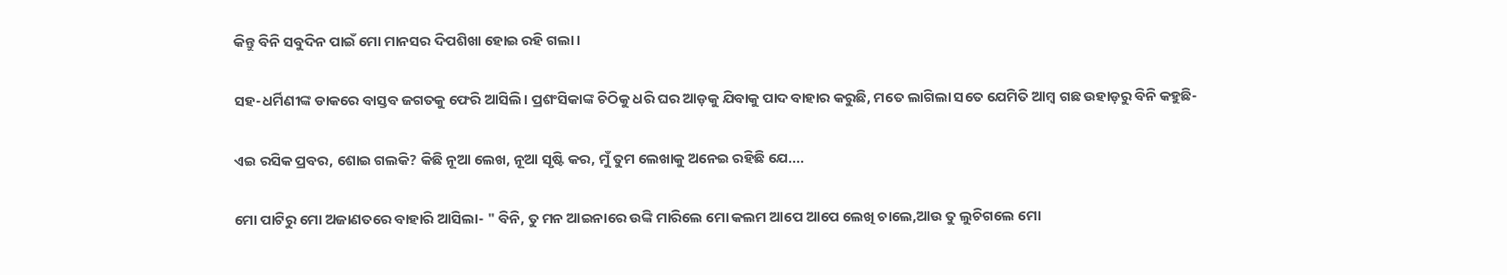କିନ୍ତୁ ବିନି ସବୁଦିନ ପାଇଁ ମୋ ମାନସର ଦିପଶିଖା ହୋଇ ରହି ଗଲା।

ସହ-ଧର୍ମିଣୀଙ୍କ ଡାକରେ ବାସ୍ତବ ଜଗତକୁ ଫେରି ଆସିଲି। ପ୍ରଶଂସିକାଙ୍କ ଚିଠିକୁ ଧରି ଘର ଆଡ଼କୁ ଯିବାକୁ ପାଦ ବାହାର କରୁଛି, ମତେ ଲାଗିଲା ସତେ ଯେମିତି ଆମ୍ବ ଗଛ ଉହାଡ଼ରୁ ବିନି କହୁଛି-

ଏଇ ରସିକ ପ୍ରବର, ଶୋଇ ଗଲକି? କିଛି ନୂଆ ଲେଖ, ନୂଆ ସୃଷ୍ଟି କର, ମୁଁ ତୁମ ଲେଖାକୁ ଅନେଇ ରହିଛି ଯେ....

ମୋ ପାଟିରୁ ମୋ ଅଜାଣତରେ ବାହାରି ଆସିଲା- " ବିନି, ତୁ ମନ ଆଇନାରେ ଉଙ୍କି ମାରିଲେ ମୋ କଲମ ଆପେ ଆପେ ଲେଖି ଚାଲେ,ଆଉ ତୁ ଲୁଚିଗଲେ ମୋ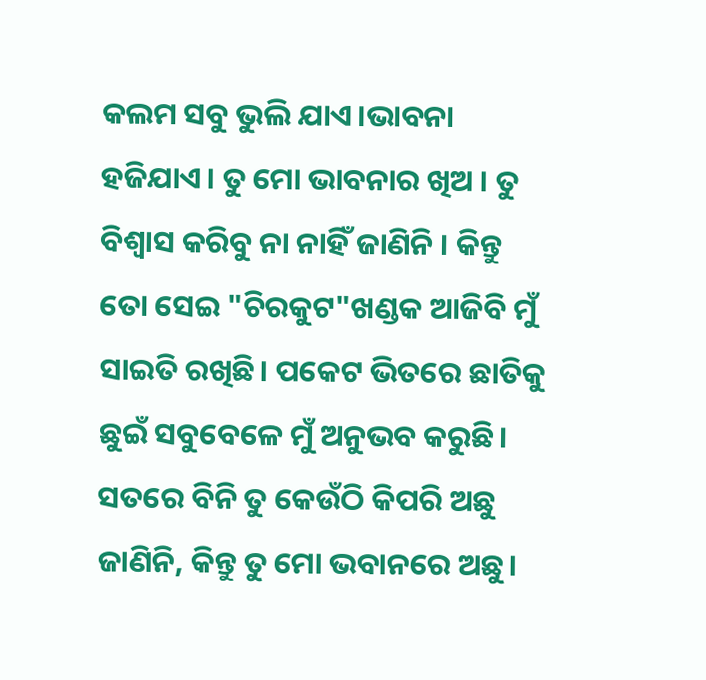କଲମ ସବୁ ଭୁଲି ଯାଏ।ଭାବନା ହଜିଯାଏ। ତୁ ମୋ ଭାବନାର ଖିଅ । ତୁ ବିଶ୍ୱାସ କରିବୁ ନା ନାହିଁ ଜାଣିନି । କିନ୍ତୁ ତୋ ସେଇ "ଚିରକୁଟ"ଖଣ୍ଡକ ଆଜିବି ମୁଁ ସାଇତି ରଖିଛି। ପକେଟ ଭିତରେ ଛାତିକୁ ଛୁଇଁ ସବୁବେଳେ ମୁଁ ଅନୁଭବ କରୁଛି। ସତରେ ବିନି ତୁ କେଉଁଠି କିପରି ଅଛୁ ଜାଣିନି, କିନ୍ତୁ ତୁ ମୋ ଭବାନରେ ଅଛୁ।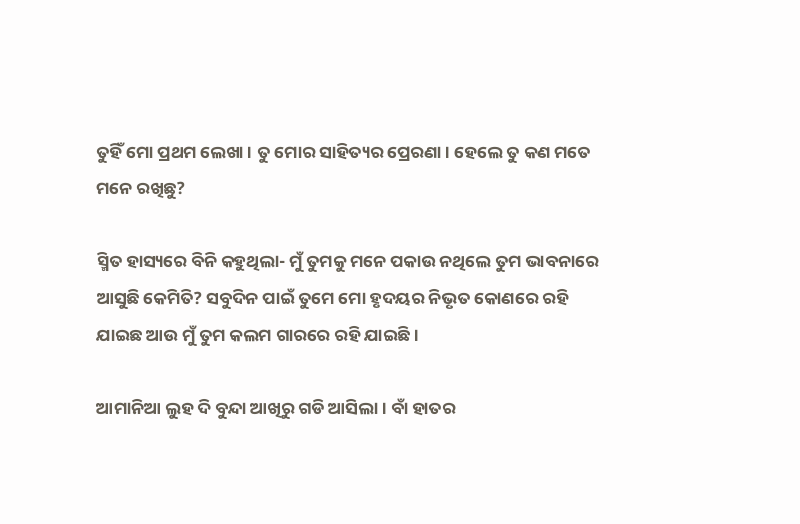ତୁହିଁ ମୋ ପ୍ରଥମ ଲେଖା। ତୁ ମୋର ସାହିତ୍ୟର ପ୍ରେରଣା। ହେଲେ ତୁ କଣ ମତେ ମନେ ରଖିଛୁ?

ସ୍ମିତ ହାସ୍ୟରେ ବିନି କହୁଥିଲା- ମୁଁ ତୁମକୁ ମନେ ପକାଉ ନଥିଲେ ତୁମ ଭାବନାରେ ଆସୁଛି କେମିତି? ସବୁଦିନ ପାଇଁ ତୁମେ ମୋ ହୃଦୟର ନିଭୃତ କୋଣରେ ରହି ଯାଇଛ ଆଉ ମୁଁ ତୁମ କଲମ ଗାରରେ ରହି ଯାଇଛି।

ଆମାନିଆ ଲୁହ ଦି ବୁନ୍ଦା ଆଖିରୁ ଗଡି ଆସିଲା। ବାଁ ହାତର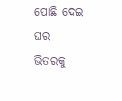ପୋଛି ଦେଇ ଘର ଭିତରକୁ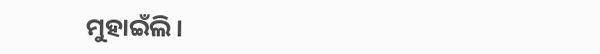ମୁହାଇଁଲି।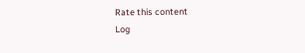Rate this content
Log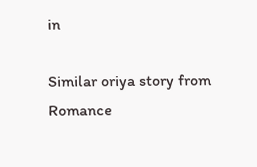in

Similar oriya story from Romance